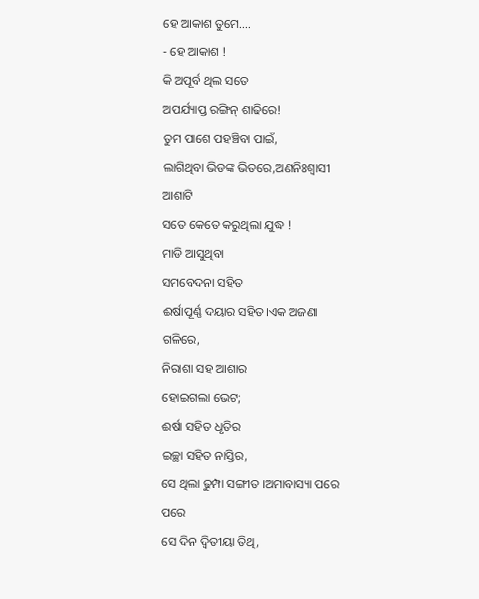ହେ ଆକାଶ ତୁମେ….
- ହେ ଆକାଶ !
କି ଅପୂର୍ବ ଥିଲ ସତେ
ଅପର୍ଯ୍ୟାପ୍ତ ରଙ୍ଗିନ୍ ଶାଢିରେ!
ତୁମ ପାଶେ ପହଞ୍ଚିବା ପାଇଁ,
ଲାଗିଥିବା ଭିଡଙ୍କ ଭିତରେ,ଅଣନିଃଶ୍ବାସୀ ଆଶାଟି
ସତେ କେତେ କରୁଥିଲା ଯୁଦ୍ଧ !
ମାଡି ଆସୁଥିବା
ସମବେଦନା ସହିତ
ଈର୍ଷାପୂର୍ଣ୍ଣ ଦୟାର ସହିତ।ଏକ ଅଜଣା ଗଳିରେ,
ନିରାଶା ସହ ଆଶାର
ହୋଇଗଲା ଭେଟ;
ଈର୍ଷା ସହିତ ଧୃତିର
ଇଚ୍ଛା ସହିତ ନାସ୍ତିର,
ସେ ଥିଲା ଢୁମ୍ପା ସଙ୍ଗୀତ ।ଅମାବାସ୍ୟା ପରେ ପରେ
ସେ ଦିନ ଦ୍ଵିତୀୟା ତିଥି,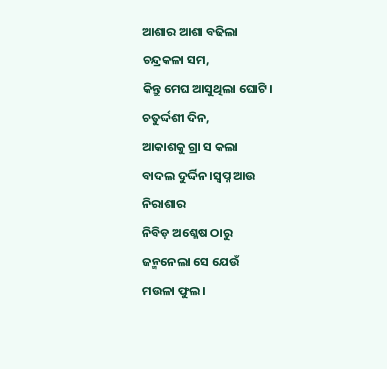ଆଶାର ଆଶା ବଢିଲା
ଚନ୍ଦ୍ରକଳା ସମ,
କିନ୍ତୁ ମେଘ ଆସୁଥିଲା ଘୋଟି।
ଚତୁର୍ଦ୍ଦଶୀ ଦିନ,
ଆକାଶକୁ ଗ୍ରା ସ କଲା
ବାଦଲ ଦୁର୍ଦ୍ଦିନ।ସ୍ବପ୍ନ ଆଉ ନିରାଶାର
ନିବିଡ଼ ଅଶ୍ଳେଷ ଠାରୁ
ଜନ୍ମନେଲା ସେ ଯେଉଁ
ମଉଳା ଫୁଲ।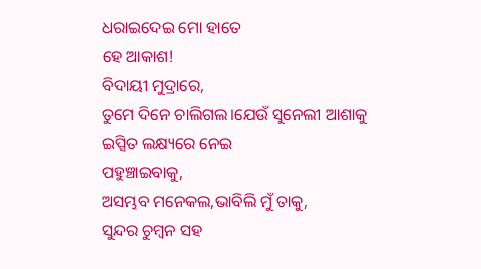ଧରାଇଦେଇ ମୋ ହାତେ
ହେ ଆକାଶ!
ବିଦାୟୀ ମୁଦ୍ରାରେ,
ତୁମେ ଦିନେ ଚାଲିଗଲ।ଯେଉଁ ସୁନେଲୀ ଆଶାକୁ
ଇପ୍ସିତ ଲକ୍ଷ୍ୟରେ ନେଇ
ପହୁଞ୍ଚାଇବାକୁ,
ଅସମ୍ଭବ ମନେକଲ,ଭାବିଲି ମୁଁ ତାକୁ,
ସୁନ୍ଦର ଚୁମ୍ବନ ସହ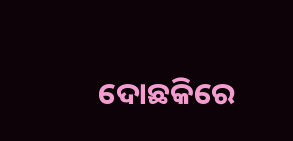ଦୋଛକିରେ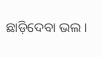ଛାଡ଼ିଦେବା ଭଲ।